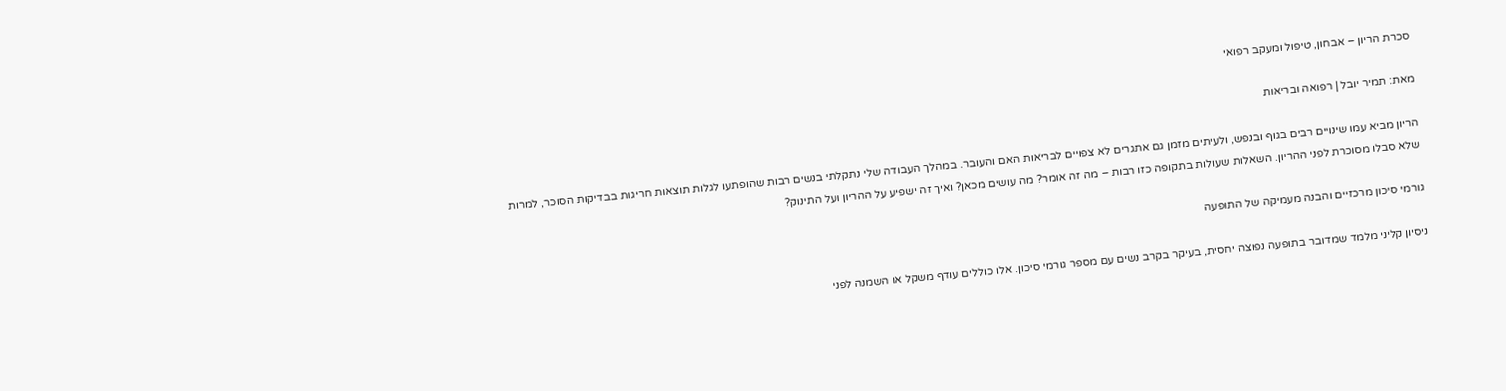סכרת הריון – אבחון, טיפול ומעקב רפואי

מאת: תמיר יובל | רפואה ובריאות

הריון מביא עמו שינויים רבים בגוף ובנפש, ולעיתים מזמן גם אתגרים לא צפויים לבריאות האם והעובר. במהלך העבודה שלי נתקלתי בנשים רבות שהופתעו לגלות תוצאות חריגות בבדיקות הסוכר, למרות שלא סבלו מסוכרת לפני ההריון. השאלות שעולות בתקופה כזו רבות – מה זה אומר? מה עושים מכאן? ואיך זה ישפיע על ההריון ועל התינוק?

גורמי סיכון מרכזיים והבנה מעמיקה של התופעה

ניסיון קליני מלמד שמדובר בתופעה נפוצה יחסית, בעיקר בקרב נשים עם מספר גורמי סיכון. אלו כוללים עודף משקל או השמנה לפני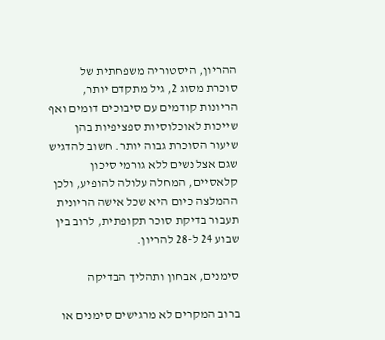ההריון, היסטוריה משפחתית של סוכרת מסוג 2, גיל מתקדם יותר, הריונות קודמים עם סיבוכים דומים ואף שייכות לאוכלוסיות ספציפיות בהן שיעור הסוכרת גבוה יותר. חשוב להדגיש שגם אצל נשים ללא גורמי סיכון קלאסיים, המחלה עלולה להופיע, ולכן ההמלצה כיום היא שכל אישה הריונית תעבור בדיקת סוכר תקופתית, לרוב בין שבוע 24 ל-28 להריון.

סימנים, אבחון ותהליך הבדיקה

ברוב המקרים לא מרגישים סימנים או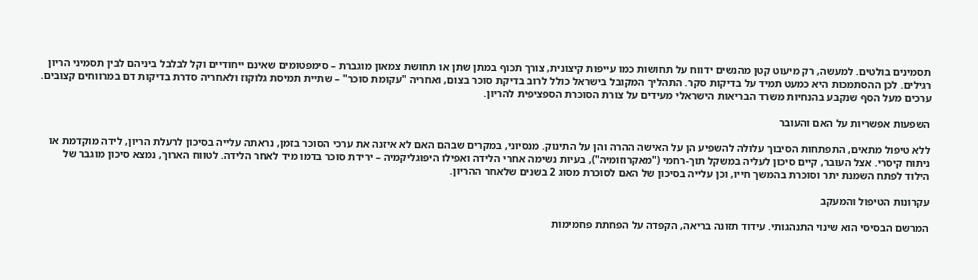תסמינים בולטים. למעשה, רק מיעוט קטן מהנשים ידווח על תחושות כמו עייפות קיצונית, צורך תכוף במתן שתן או תחושת צמאון מוגברת – סימפטומים שאינם ייחודיים וקל לבלבל ביניהם לבין תסמיני הריון רגילים. לכן ההסתמכות היא כמעט תמיד על בדיקות סקר. התהליך המקובל בישראל כולל לרוב בדיקת סוכר בצום, ואחריה "עקומת סוכר" – שתיית תמיסת גלוקוז ולאחריה סדרת בדיקות דם במרווחים קצובים. ערכים מעל הסף שנקבע בהנחיות משרד הבריאות הישראלי מעידים על צורת הסוכרת הספציפית להריון.

השפעות אפשריות על האם והעובר

ללא טיפול מתאים, התפתחות הסיבוך עלולה להשפיע הן על האישה ההרה והן על התינוק. מנסיוני, במקרים שבהם האם לא איזנה את ערכי הסוכר בזמן, נראתה עלייה בסיכון לרעלת הריון, לידה מוקדמת או ניתוח קיסרי. אצל העובר, קיים סיכון לעליה במשקל תוך-רחמי ("מאקרוזומיה"), בעיות נשימה אחרי הלידה ואפילו היפוגליקמיה – ירידת סוכר בדמו מיד לאחר הלידה. לטווח הארוך, נמצא סיכון מוגבר של הילוד לפתח השמנת יתר וסוכרת בהמשך חייו, וכן עלייה בסיכון של האם לסוכרת מסוג 2 בשנים שלאחר ההריון.

עקרונות הטיפול והמעקב

המרשם הבסיסי הוא שינוי התנהגותי. עידוד תזונה בריאה, הקפדה על הפחתת פחמימות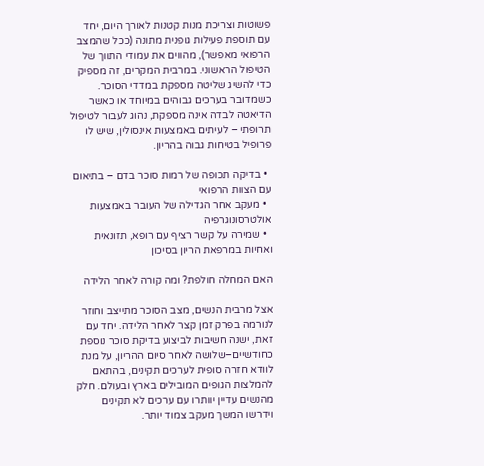פשוטות וצריכת מנות קטנות לאורך היום, יחד עם תוספת פעילות גופנית מתונה (ככל שהמצב הרפואי מאפשר), מהווים את עמודי התווך של הטיפול הראשוני. במרבית המקרים, זה מספיק כדי להשיג שליטה מספקת במדדי הסוכר. כשמדובר בערכים גבוהים במיוחד או כאשר הדיאטה לבדה אינה מספקת, נהוג לעבור לטיפול תרופתי – לעיתים באמצעות אינסולין, שיש לו פרופיל בטיחות גבוה בהריון.

  • בדיקה תכופה של רמות סוכר בדם – בתיאום עם הצוות הרפואי
  • מעקב אחר הגדילה של העובר באמצעות אולטרסונוגרפיה
  • שמירה על קשר רציף עם רופא, תזונאית ואחיות במרפאת הריון בסיכון

האם המחלה חולפת? ומה קורה לאחר הלידה

אצל מרבית הנשים, מצב הסוכר מתייצב וחוזר לנורמה בפרק זמן קצר לאחר הלידה. יחד עם זאת, ישנה חשיבות לביצוע בדיקת סוכר נוספת כחודשיים–שלושה לאחר סיום ההריון, על מנת לוודא חזרה סופית לערכים תקינים, בהתאם להמלצות הגופים המובילים בארץ ובעולם. חלק מהנשים עדיין יוותרו עם ערכים לא תקינים וידרשו המשך מעקב צמוד יותר.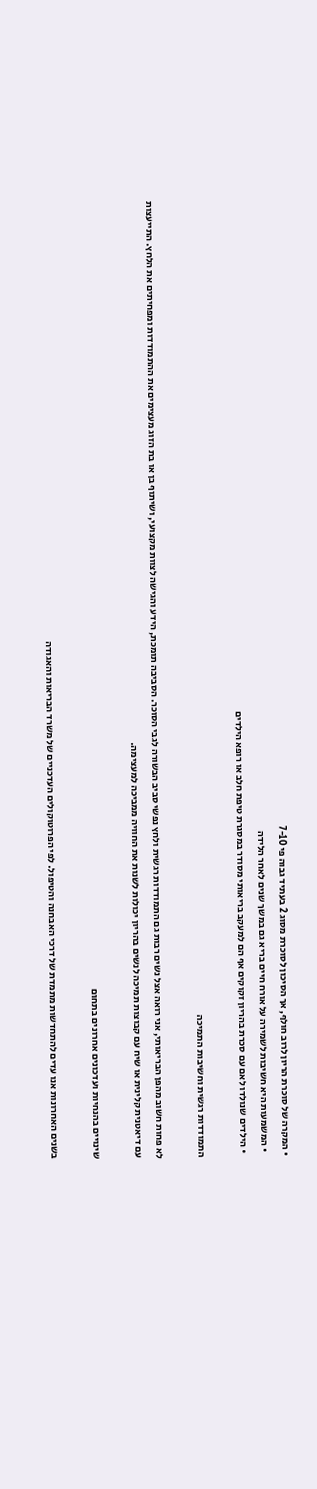• המקרה של סוכרת הריון לרוב חולף, אך הסיכון לסוכרת מסוג 2 בעתיד גבוה פי 7-10
  • המשמעות היא חשיבות לשמירה על אורח חיים בריא גם במשך שנים לאחר הלידה
  • הילדים שנולדו לאם עם סכרת בהריון זקוקים אף הם למעקב בריאותי מסודר במסגרת טיפת חלב או רופא הילדים

התמודדות רגשית וחשיבות התמיכה

לא פחות חשוב מהפן הבריאותי, אני רואה אצל נשים רבות גם התמודדות רגשית ולחץ נפשי סביב הבשורה לגבי הסוכר. הסביבה תומכת, הידע והגישה לצוות מקצועי, ושיתוף בן או בת הזוג מעצימים את ההתמודדות ומפחיתים את הלחץ. התייעצות עם דיאטנית קלינית או שיח עם קבוצות תמיכה לנשים בהריון יכולות לשנות את החוויה ממביכה למעצימה.

שינויים בהנחיות ועדכונים אחרונים בתחום

בשנים האחרונות אנו עדים להתחדשות מתמדת של דרכי האבחנה והטיפול. לפי הפרוטוקולים העדכניים של משרד הבריאות והאגודה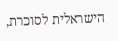הישראלית לסוכרת,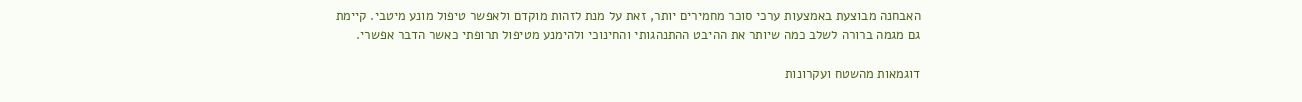האבחנה מבוצעת באמצעות ערכי סוכר מחמירים יותר, זאת על מנת לזהות מוקדם ולאפשר טיפול מונע מיטבי. קיימת גם מגמה ברורה לשלב כמה שיותר את ההיבט ההתנהגותי והחינוכי ולהימנע מטיפול תרופתי כאשר הדבר אפשרי.

דוגמאות מהשטח ועקרונות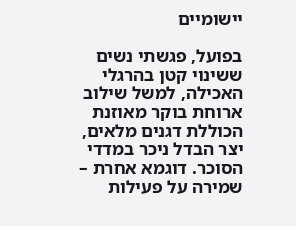יישומיים

בפועל, פגשתי נשים ששינוי קטן בהרגלי האכילה, למשל שילוב ארוחת בוקר מאוזנת הכוללת דגנים מלאים, יצר הבדל ניכר במדדי הסוכר. דוגמא אחרת – שמירה על פעילות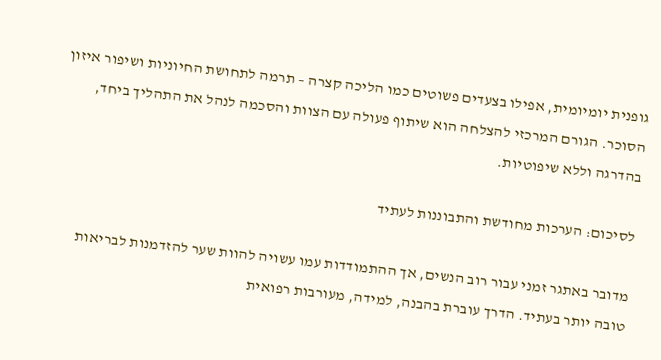גופנית יומיומית, אפילו בצעדים פשוטים כמו הליכה קצרה – תרמה לתחושת החיוניות ושיפור איזון הסוכר. הגורם המרכזי להצלחה הוא שיתוף פעולה עם הצוות והסכמה לנהל את התהליך ביחד, בהדרגה וללא שיפוטיות.

לסיכום: הערכות מחודשת והתבוננות לעתיד

מדובר באתגר זמני עבור רוב הנשים, אך ההתמודדות עמו עשויה להוות שער להזדמנות לבריאות טובה יותר בעתיד. הדרך עוברת בהבנה, למידה, מעורבות רפואית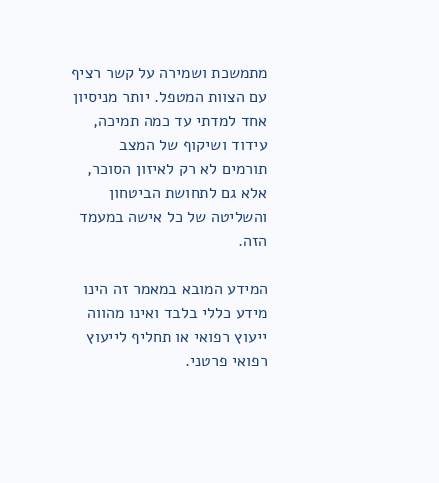מתמשכת ושמירה על קשר רציף עם הצוות המטפל. יותר מניסיון אחד למדתי עד כמה תמיכה, עידוד ושיקוף של המצב תורמים לא רק לאיזון הסוכר, אלא גם לתחושת הביטחון והשליטה של כל אישה במעמד הזה.

המידע המובא במאמר זה הינו מידע כללי בלבד ואינו מהווה ייעוץ רפואי או תחליף לייעוץ רפואי פרטני.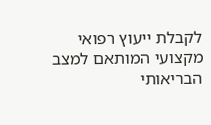לקבלת ייעוץ רפואי מקצועי המותאם למצב הבריאותי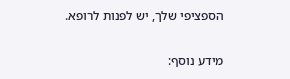הספציפי שלך, יש לפנות לרופא.

מידע נוסף: